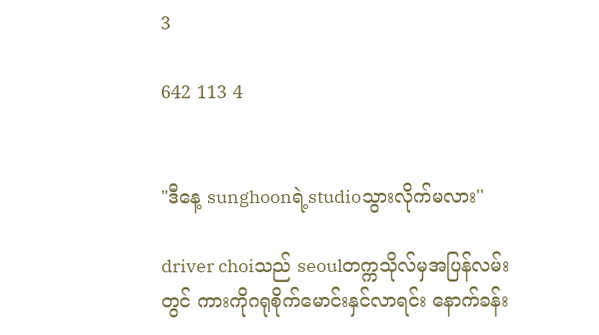3

642 113 4


"ဒီနေ့ sunghoonရဲ့studioသွားလိုက်မလား''

driver choiသည် seoulတက္ကသိုလ်မှအပြန်လမ်းတွင် ကားကိုဂရုစိုက်မောင်းနှင်လာရင်း နောက်ခန်း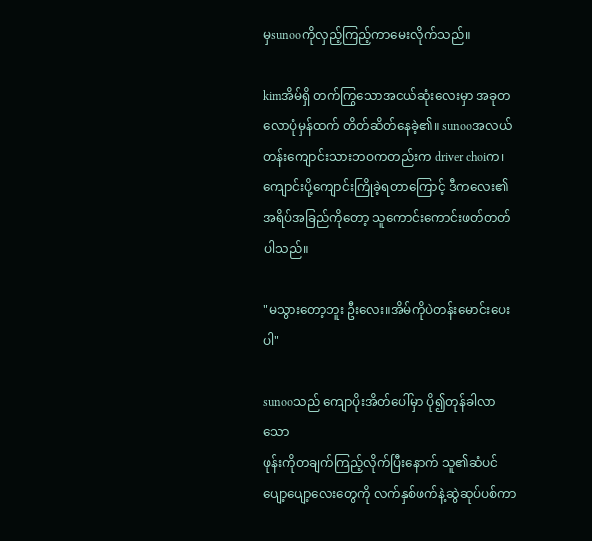မှsunooကိုလှည့်ကြည့်ကာမေးလိုက်သည်။

kimအိမ်ရှိ တက်ကြွသောအငယ်ဆုံးလေးမှာ အခုတလောပုံမှန်ထက် တိတ်ဆိတ်နေခဲ့၏။ sunooအလယ်တန်းကျောင်းသားဘဝကတည်းက driver choiက၊ကျောင်းပို့ကျောင်းကြိုခဲ့ရတာကြောင့် ဒီကလေး၏အရိပ်အခြည်ကိုတော့ သူကောင်းကောင်းဖတ်တတ်ပါသည်။

"မသွားတော့ဘူး ဦးလေး။အိမ်ကိုပဲတန်းမောင်းပေးပါ"

sunooသည် ကျောပိုးအိတ်ပေါ်မှာ ပို၍တုန်ခါလာသော
ဖုန်းကိုတချက်ကြည့်လိုက်ပြီးနောက် သူ၏ဆံပင်ပျော့ပျော့လေးတွေကို လက်နှစ်ဖက်နဲ့ဆွဲဆုပ်ပစ်ကာ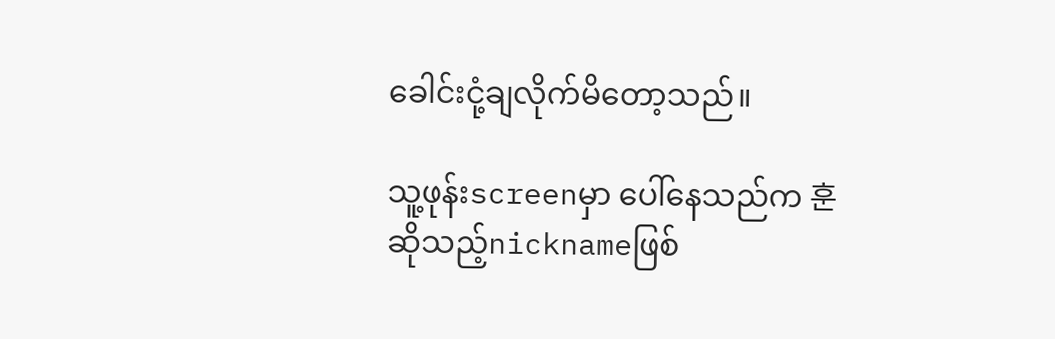ခေါင်းငုံ့ချလိုက်မိတော့သည်။

သူ့ဖုန်းscreenမှာ ပေါ်နေသည်က 훈ဆိုသည့်nicknameဖြစ်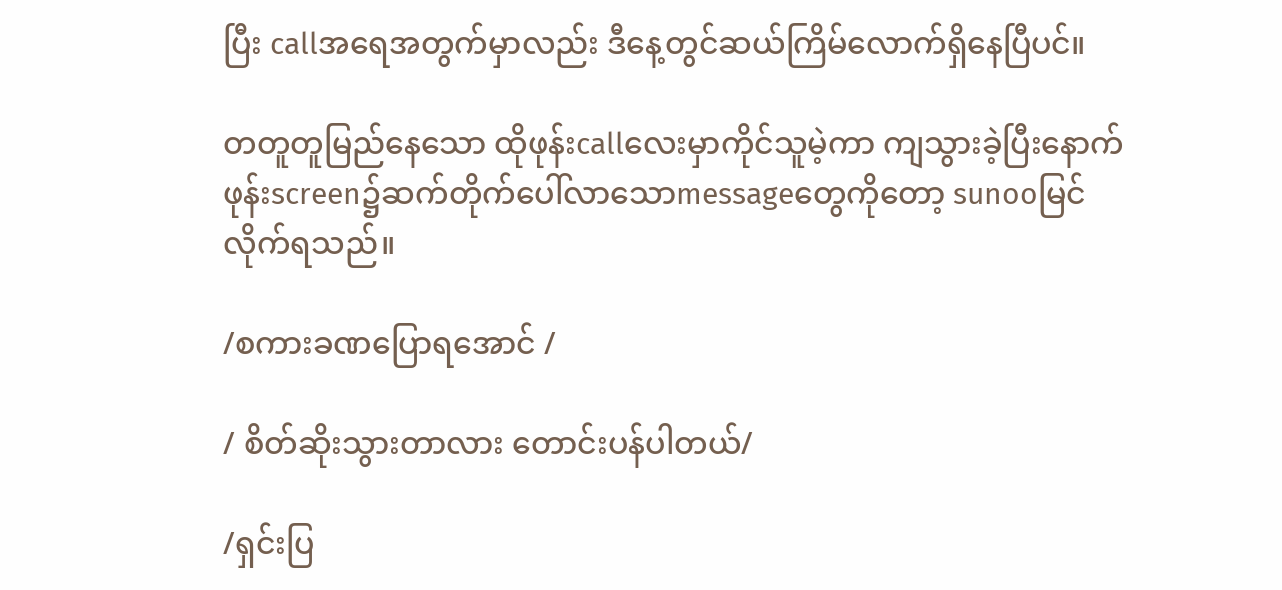ပြီး callအရေအတွက်မှာလည်း ဒီနေ့တွင်ဆယ်ကြိမ်လောက်ရှိနေပြီပင်။

တတူတူမြည်နေသော ထိုဖုန်းcallလေးမှာကိုင်သူမဲ့ကာ ကျသွားခဲ့ပြီးနောက် ဖုန်းscreen၌ဆက်တိုက်ပေါ်လာသောmessageတွေကိုတော့ sunooမြင်လိုက်ရသည်။

/စကားခဏပြောရအောင် /

/ စိတ်ဆိုးသွားတာလား တောင်းပန်ပါတယ်/

/ရှင်းပြ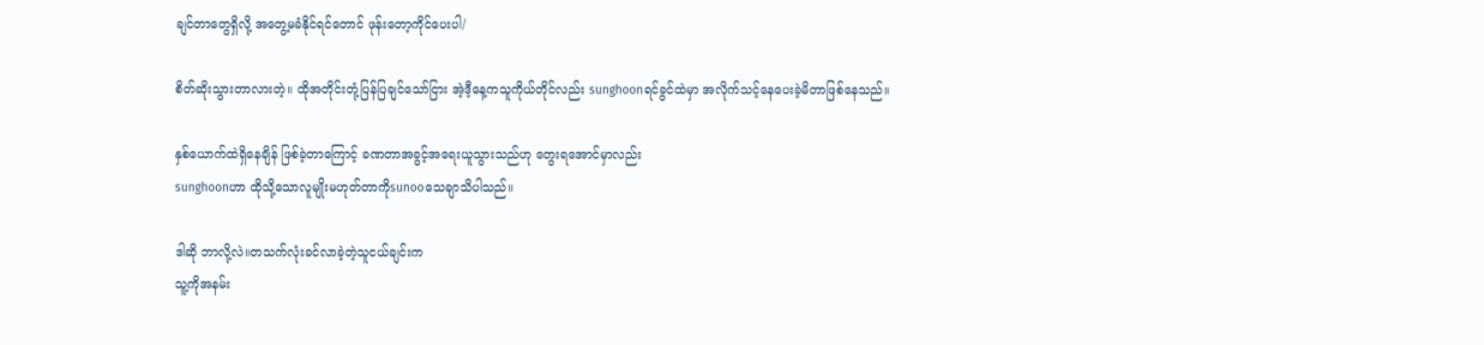ချင်တာတွေရှိလို့ အတွေ့မခံနိုင်ရင်တောင် ဖုန်းတော့ကိုင်ပေးပါ/

စိတ်ဆိုးသွားတာလားတဲ့။ ထိုအတိုင်းတုံ့ပြန်ပြချင်သော်ငြား အဲ့ဒီ့နေ့ကသူကိုယ်တိုင်လည်း sunghoonရင်ခွင်ထဲမှာ အလိုက်သင့်နေပေးခဲ့မိတာဖြစ်နေသည်။

နှစ်ယောက်ထဲရှိနေချိန် ဖြစ်ခဲ့တာကြောင့် ခဏတာအခွင့်အရေးယူသွားသည်ဟု တွေးရအောင်မှာလည်း
sunghoonဟာ ထိုသို့သောလူမျိုးမဟုတ်တာကိုsunooသေချာသိပါသည်။

ဒါဆို ဘာလို့လဲ။တသက်လုံးခင်လာခဲ့တဲ့သူငယ်ချင်းက
သူ့ကိုအနမ်း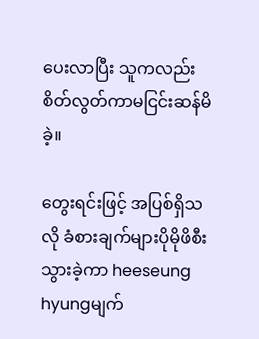ပေးလာပြီး သူကလည်း စိတ်လွတ်ကာမငြင်းဆန်မိခဲ့။

တွေးရင်းဖြင့် အပြစ်ရှိသလို ခံစားချက်များပိုမိုဖိစီးသွားခဲ့ကာ heeseung hyungမျက်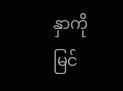နှာကို မြင်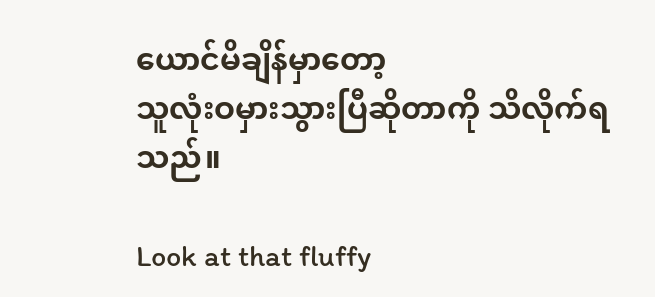ယောင်မိချိန်မှာတော့
သူလုံးဝမှားသွားပြီဆိုတာကို သိလိုက်ရသည်။

Look at that fluffy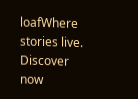loafWhere stories live. Discover now